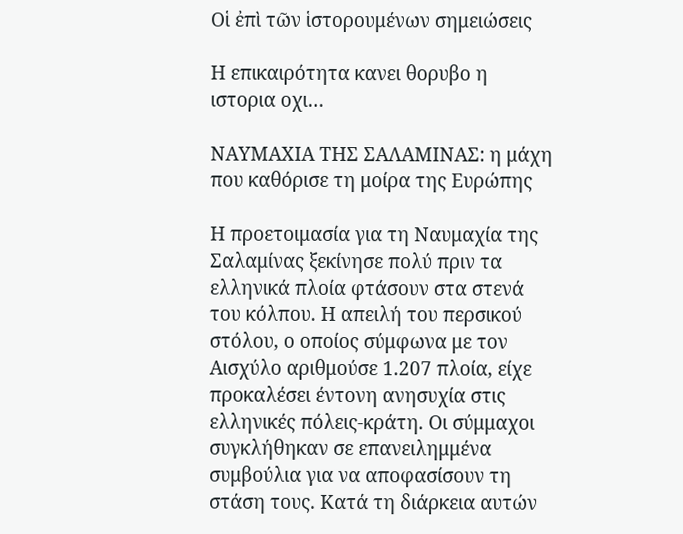Οἱ ἐπὶ τῶν ἱστορουμένων σημειώσεις

Η επικαιρότητα κανει θορυβο η ιστορια οχι…

ΝΑΥΜΑΧΙΑ ΤΗΣ ΣΑΛΑΜΙΝΑΣ: η μάχη που καθόρισε τη μοίρα της Ευρώπης

Η προετοιμασία για τη Ναυμαχία της Σαλαμίνας ξεκίνησε πολύ πριν τα ελληνικά πλοία φτάσουν στα στενά του κόλπου. Η απειλή του περσικού στόλου, ο οποίος σύμφωνα με τον Αισχύλο αριθμούσε 1.207 πλοία, είχε προκαλέσει έντονη ανησυχία στις ελληνικές πόλεις-κράτη. Οι σύμμαχοι συγκλήθηκαν σε επανειλημμένα συμβούλια για να αποφασίσουν τη στάση τους. Κατά τη διάρκεια αυτών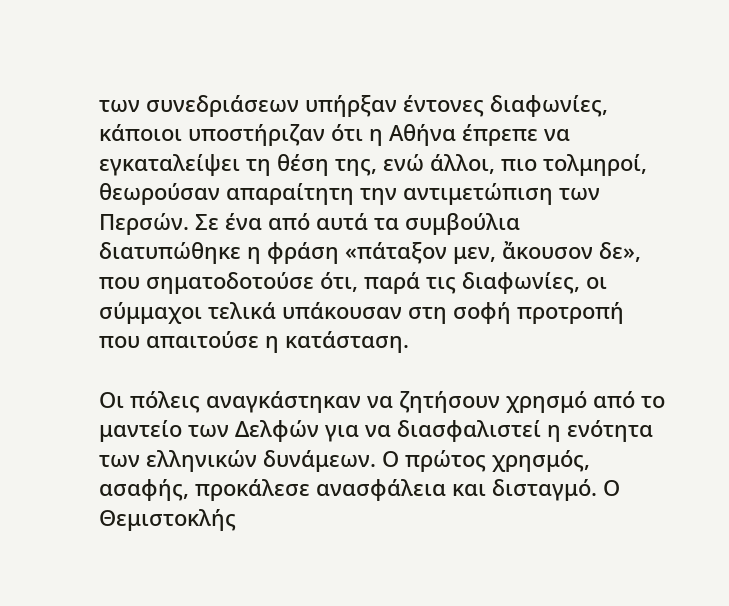των συνεδριάσεων υπήρξαν έντονες διαφωνίες, κάποιοι υποστήριζαν ότι η Αθήνα έπρεπε να εγκαταλείψει τη θέση της, ενώ άλλοι, πιο τολμηροί, θεωρούσαν απαραίτητη την αντιμετώπιση των Περσών. Σε ένα από αυτά τα συμβούλια διατυπώθηκε η φράση «πάταξον μεν, ἄκουσον δε», που σηματοδοτούσε ότι, παρά τις διαφωνίες, οι σύμμαχοι τελικά υπάκουσαν στη σοφή προτροπή που απαιτούσε η κατάσταση.

Οι πόλεις αναγκάστηκαν να ζητήσουν χρησμό από το μαντείο των Δελφών για να διασφαλιστεί η ενότητα των ελληνικών δυνάμεων. Ο πρώτος χρησμός, ασαφής, προκάλεσε ανασφάλεια και δισταγμό. Ο Θεμιστοκλής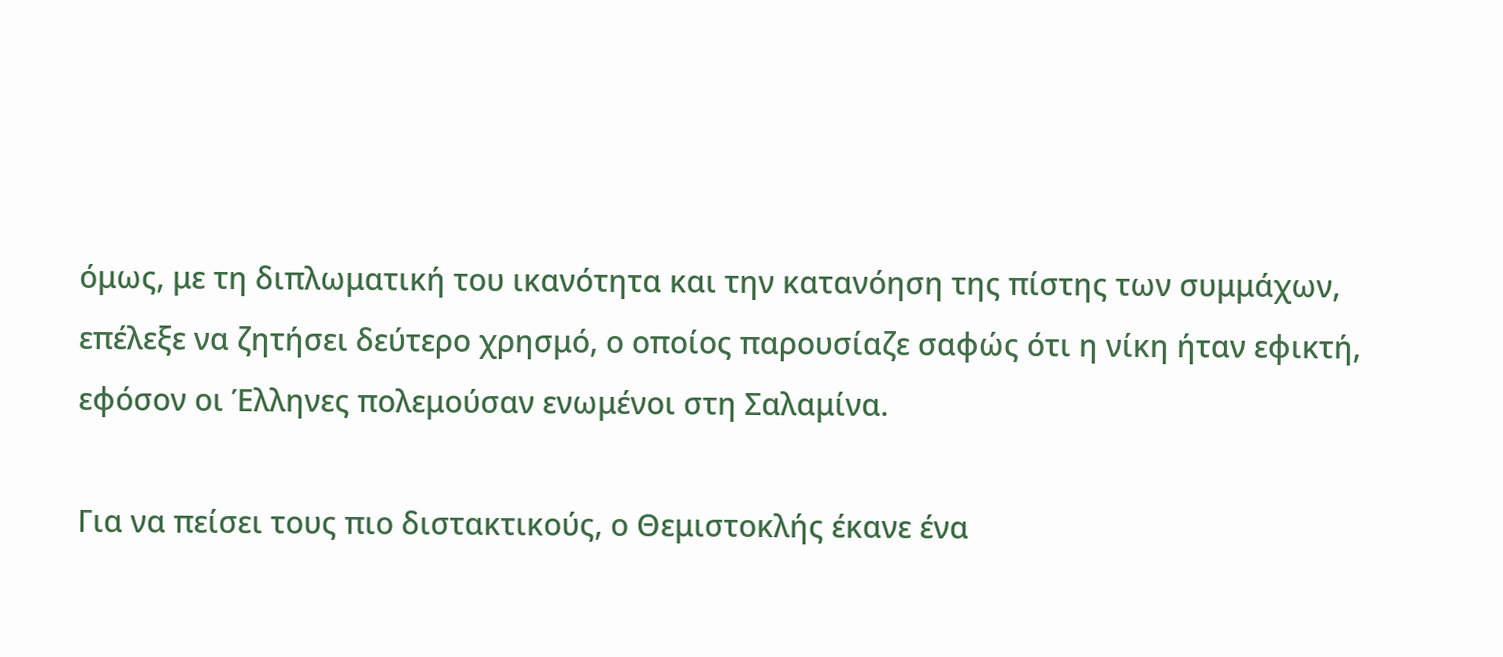όμως, με τη διπλωματική του ικανότητα και την κατανόηση της πίστης των συμμάχων, επέλεξε να ζητήσει δεύτερο χρησμό, ο οποίος παρουσίαζε σαφώς ότι η νίκη ήταν εφικτή, εφόσον οι Έλληνες πολεμούσαν ενωμένοι στη Σαλαμίνα.

Για να πείσει τους πιο διστακτικούς, ο Θεμιστοκλής έκανε ένα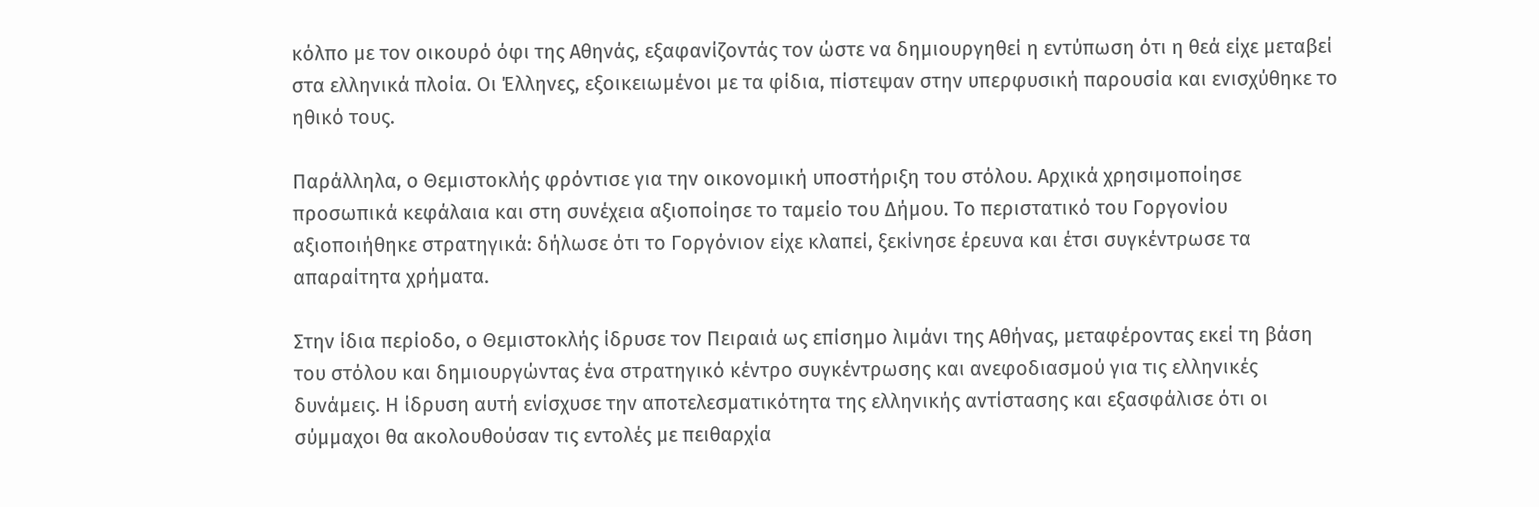κόλπο με τον οικουρό όφι της Αθηνάς, εξαφανίζοντάς τον ώστε να δημιουργηθεί η εντύπωση ότι η θεά είχε μεταβεί στα ελληνικά πλοία. Οι Έλληνες, εξοικειωμένοι με τα φίδια, πίστεψαν στην υπερφυσική παρουσία και ενισχύθηκε το ηθικό τους.

Παράλληλα, ο Θεμιστοκλής φρόντισε για την οικονομική υποστήριξη του στόλου. Αρχικά χρησιμοποίησε προσωπικά κεφάλαια και στη συνέχεια αξιοποίησε το ταμείο του Δήμου. Το περιστατικό του Γοργονίου αξιοποιήθηκε στρατηγικά: δήλωσε ότι το Γοργόνιον είχε κλαπεί, ξεκίνησε έρευνα και έτσι συγκέντρωσε τα απαραίτητα χρήματα.

Στην ίδια περίοδο, ο Θεμιστοκλής ίδρυσε τον Πειραιά ως επίσημο λιμάνι της Αθήνας, μεταφέροντας εκεί τη βάση του στόλου και δημιουργώντας ένα στρατηγικό κέντρο συγκέντρωσης και ανεφοδιασμού για τις ελληνικές δυνάμεις. Η ίδρυση αυτή ενίσχυσε την αποτελεσματικότητα της ελληνικής αντίστασης και εξασφάλισε ότι οι σύμμαχοι θα ακολουθούσαν τις εντολές με πειθαρχία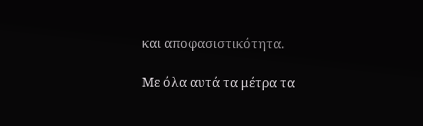και αποφασιστικότητα.

Με όλα αυτά τα μέτρα τα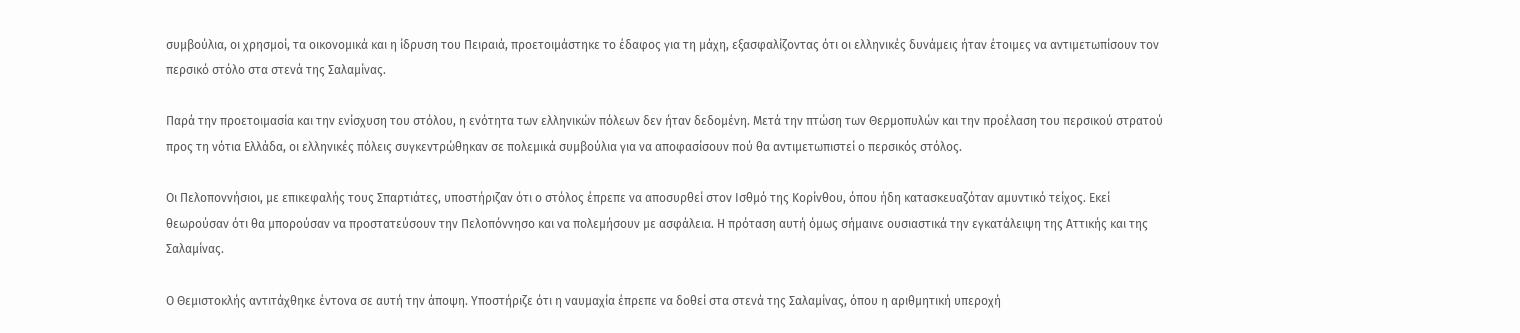συμβούλια, οι χρησμοί, τα οικονομικά και η ίδρυση του Πειραιά, προετοιμάστηκε το έδαφος για τη μάχη, εξασφαλίζοντας ότι οι ελληνικές δυνάμεις ήταν έτοιμες να αντιμετωπίσουν τον περσικό στόλο στα στενά της Σαλαμίνας.

Παρά την προετοιμασία και την ενίσχυση του στόλου, η ενότητα των ελληνικών πόλεων δεν ήταν δεδομένη. Μετά την πτώση των Θερμοπυλών και την προέλαση του περσικού στρατού προς τη νότια Ελλάδα, οι ελληνικές πόλεις συγκεντρώθηκαν σε πολεμικά συμβούλια για να αποφασίσουν πού θα αντιμετωπιστεί ο περσικός στόλος.

Οι Πελοποννήσιοι, με επικεφαλής τους Σπαρτιάτες, υποστήριζαν ότι ο στόλος έπρεπε να αποσυρθεί στον Ισθμό της Κορίνθου, όπου ήδη κατασκευαζόταν αμυντικό τείχος. Εκεί θεωρούσαν ότι θα μπορούσαν να προστατεύσουν την Πελοπόννησο και να πολεμήσουν με ασφάλεια. Η πρόταση αυτή όμως σήμαινε ουσιαστικά την εγκατάλειψη της Αττικής και της Σαλαμίνας.

Ο Θεμιστοκλής αντιτάχθηκε έντονα σε αυτή την άποψη. Υποστήριζε ότι η ναυμαχία έπρεπε να δοθεί στα στενά της Σαλαμίνας, όπου η αριθμητική υπεροχή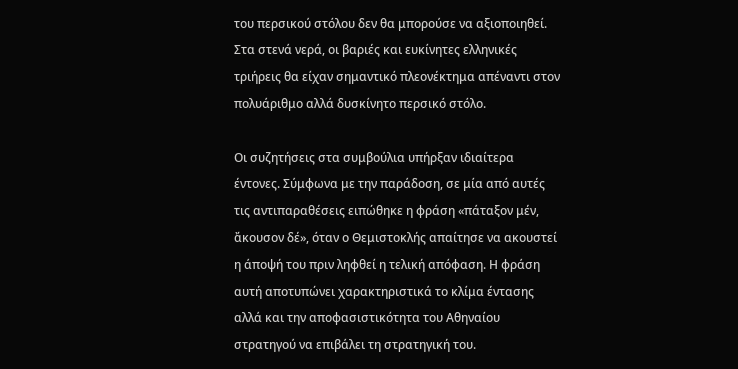του περσικού στόλου δεν θα μπορούσε να αξιοποιηθεί. Στα στενά νερά, οι βαριές και ευκίνητες ελληνικές τριήρεις θα είχαν σημαντικό πλεονέκτημα απέναντι στον πολυάριθμο αλλά δυσκίνητο περσικό στόλο.

Οι συζητήσεις στα συμβούλια υπήρξαν ιδιαίτερα έντονες. Σύμφωνα με την παράδοση, σε μία από αυτές τις αντιπαραθέσεις ειπώθηκε η φράση «πάταξον μέν, ἄκουσον δέ», όταν ο Θεμιστοκλής απαίτησε να ακουστεί η άποψή του πριν ληφθεί η τελική απόφαση. Η φράση αυτή αποτυπώνει χαρακτηριστικά το κλίμα έντασης αλλά και την αποφασιστικότητα του Αθηναίου στρατηγού να επιβάλει τη στρατηγική του.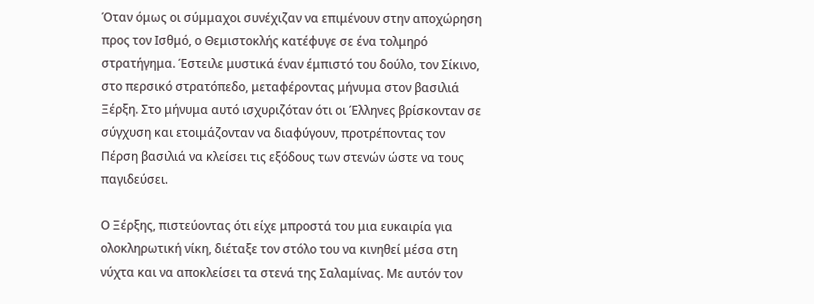Όταν όμως οι σύμμαχοι συνέχιζαν να επιμένουν στην αποχώρηση προς τον Ισθμό, ο Θεμιστοκλής κατέφυγε σε ένα τολμηρό στρατήγημα. Έστειλε μυστικά έναν έμπιστό του δούλο, τον Σίκινο, στο περσικό στρατόπεδο, μεταφέροντας μήνυμα στον βασιλιά Ξέρξη. Στο μήνυμα αυτό ισχυριζόταν ότι οι Έλληνες βρίσκονταν σε σύγχυση και ετοιμάζονταν να διαφύγουν, προτρέποντας τον Πέρση βασιλιά να κλείσει τις εξόδους των στενών ώστε να τους παγιδεύσει.

Ο Ξέρξης, πιστεύοντας ότι είχε μπροστά του μια ευκαιρία για ολοκληρωτική νίκη, διέταξε τον στόλο του να κινηθεί μέσα στη νύχτα και να αποκλείσει τα στενά της Σαλαμίνας. Με αυτόν τον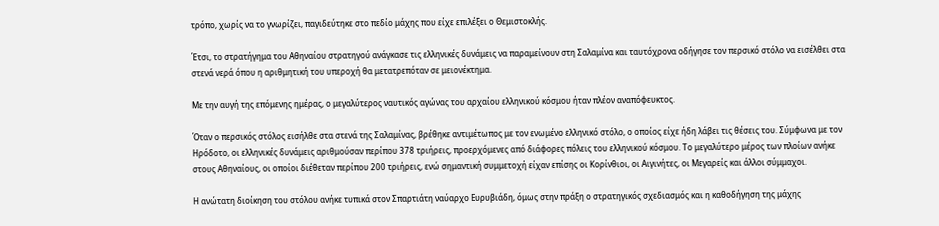τρόπο, χωρίς να το γνωρίζει, παγιδεύτηκε στο πεδίο μάχης που είχε επιλέξει ο Θεμιστοκλής.

Έτσι, το στρατήγημα του Αθηναίου στρατηγού ανάγκασε τις ελληνικές δυνάμεις να παραμείνουν στη Σαλαμίνα και ταυτόχρονα οδήγησε τον περσικό στόλο να εισέλθει στα στενά νερά όπου η αριθμητική του υπεροχή θα μετατρεπόταν σε μειονέκτημα.

Με την αυγή της επόμενης ημέρας, ο μεγαλύτερος ναυτικός αγώνας του αρχαίου ελληνικού κόσμου ήταν πλέον αναπόφευκτος.

Όταν ο περσικός στόλος εισήλθε στα στενά της Σαλαμίνας, βρέθηκε αντιμέτωπος με τον ενωμένο ελληνικό στόλο, ο οποίος είχε ήδη λάβει τις θέσεις του. Σύμφωνα με τον Ηρόδοτο, οι ελληνικές δυνάμεις αριθμούσαν περίπου 378 τριήρεις, προερχόμενες από διάφορες πόλεις του ελληνικού κόσμου. Το μεγαλύτερο μέρος των πλοίων ανήκε στους Αθηναίους, οι οποίοι διέθεταν περίπου 200 τριήρεις, ενώ σημαντική συμμετοχή είχαν επίσης οι Κορίνθιοι, οι Αιγινήτες, οι Μεγαρείς και άλλοι σύμμαχοι.

Η ανώτατη διοίκηση του στόλου ανήκε τυπικά στον Σπαρτιάτη ναύαρχο Ευρυβιάδη, όμως στην πράξη ο στρατηγικός σχεδιασμός και η καθοδήγηση της μάχης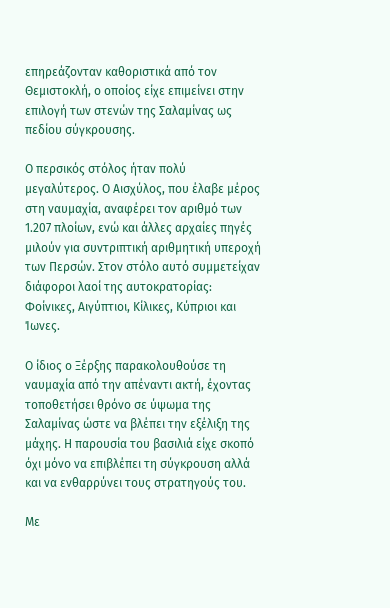επηρεάζονταν καθοριστικά από τον Θεμιστοκλή, ο οποίος είχε επιμείνει στην επιλογή των στενών της Σαλαμίνας ως πεδίου σύγκρουσης.

Ο περσικός στόλος ήταν πολύ μεγαλύτερος. Ο Αισχύλος, που έλαβε μέρος στη ναυμαχία, αναφέρει τον αριθμό των 1.207 πλοίων, ενώ και άλλες αρχαίες πηγές μιλούν για συντριπτική αριθμητική υπεροχή των Περσών. Στον στόλο αυτό συμμετείχαν διάφοροι λαοί της αυτοκρατορίας: Φοίνικες, Αιγύπτιοι, Κίλικες, Κύπριοι και Ίωνες.

Ο ίδιος ο Ξέρξης παρακολουθούσε τη ναυμαχία από την απέναντι ακτή, έχοντας τοποθετήσει θρόνο σε ύψωμα της Σαλαμίνας ώστε να βλέπει την εξέλιξη της μάχης. Η παρουσία του βασιλιά είχε σκοπό όχι μόνο να επιβλέπει τη σύγκρουση αλλά και να ενθαρρύνει τους στρατηγούς του.

Με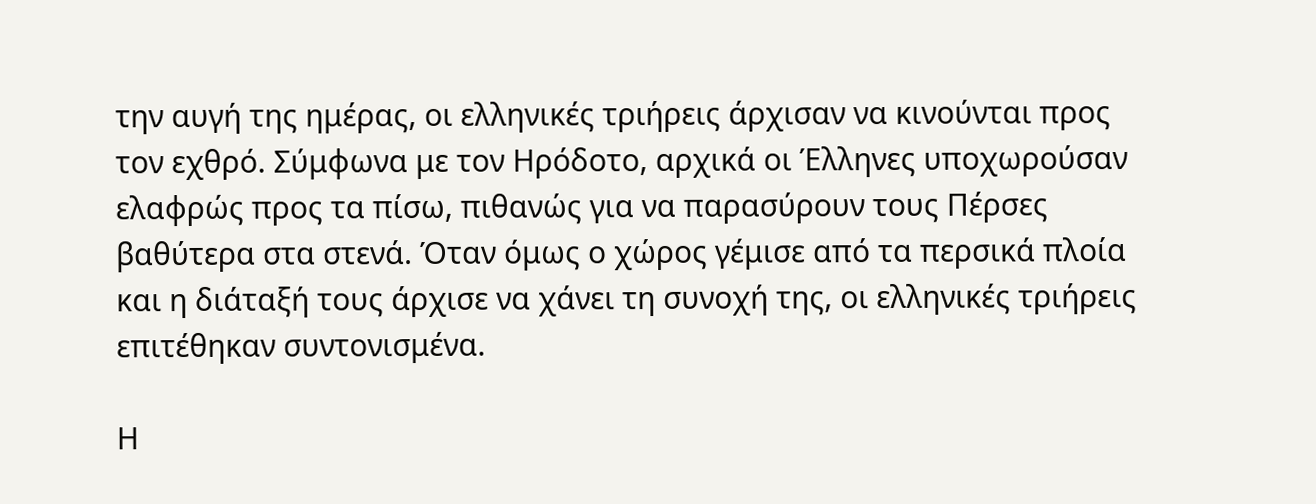την αυγή της ημέρας, οι ελληνικές τριήρεις άρχισαν να κινούνται προς τον εχθρό. Σύμφωνα με τον Ηρόδοτο, αρχικά οι Έλληνες υποχωρούσαν ελαφρώς προς τα πίσω, πιθανώς για να παρασύρουν τους Πέρσες βαθύτερα στα στενά. Όταν όμως ο χώρος γέμισε από τα περσικά πλοία και η διάταξή τους άρχισε να χάνει τη συνοχή της, οι ελληνικές τριήρεις επιτέθηκαν συντονισμένα.

Η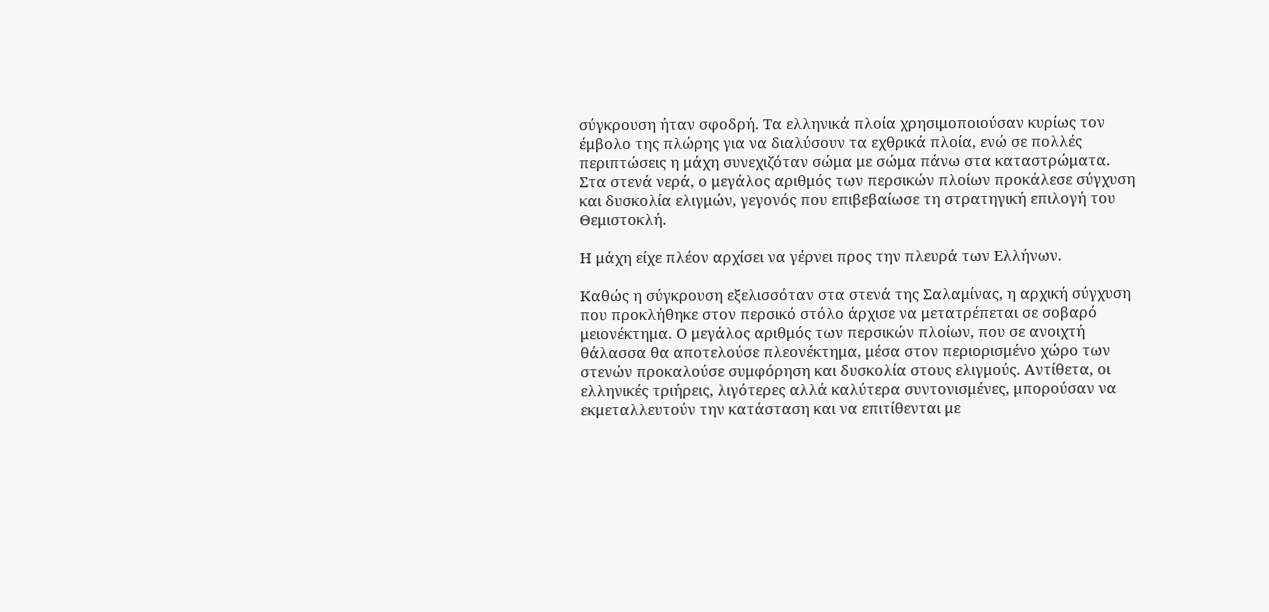σύγκρουση ήταν σφοδρή. Τα ελληνικά πλοία χρησιμοποιούσαν κυρίως τον έμβολο της πλώρης για να διαλύσουν τα εχθρικά πλοία, ενώ σε πολλές περιπτώσεις η μάχη συνεχιζόταν σώμα με σώμα πάνω στα καταστρώματα. Στα στενά νερά, ο μεγάλος αριθμός των περσικών πλοίων προκάλεσε σύγχυση και δυσκολία ελιγμών, γεγονός που επιβεβαίωσε τη στρατηγική επιλογή του Θεμιστοκλή.

Η μάχη είχε πλέον αρχίσει να γέρνει προς την πλευρά των Ελλήνων.

Καθώς η σύγκρουση εξελισσόταν στα στενά της Σαλαμίνας, η αρχική σύγχυση που προκλήθηκε στον περσικό στόλο άρχισε να μετατρέπεται σε σοβαρό μειονέκτημα. Ο μεγάλος αριθμός των περσικών πλοίων, που σε ανοιχτή θάλασσα θα αποτελούσε πλεονέκτημα, μέσα στον περιορισμένο χώρο των στενών προκαλούσε συμφόρηση και δυσκολία στους ελιγμούς. Αντίθετα, οι ελληνικές τριήρεις, λιγότερες αλλά καλύτερα συντονισμένες, μπορούσαν να εκμεταλλευτούν την κατάσταση και να επιτίθενται με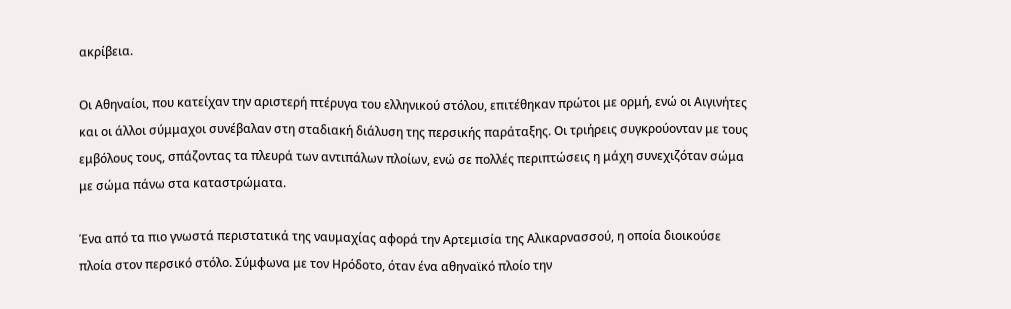ακρίβεια.

Οι Αθηναίοι, που κατείχαν την αριστερή πτέρυγα του ελληνικού στόλου, επιτέθηκαν πρώτοι με ορμή, ενώ οι Αιγινήτες και οι άλλοι σύμμαχοι συνέβαλαν στη σταδιακή διάλυση της περσικής παράταξης. Οι τριήρεις συγκρούονταν με τους εμβόλους τους, σπάζοντας τα πλευρά των αντιπάλων πλοίων, ενώ σε πολλές περιπτώσεις η μάχη συνεχιζόταν σώμα με σώμα πάνω στα καταστρώματα.

Ένα από τα πιο γνωστά περιστατικά της ναυμαχίας αφορά την Αρτεμισία της Αλικαρνασσού, η οποία διοικούσε πλοία στον περσικό στόλο. Σύμφωνα με τον Ηρόδοτο, όταν ένα αθηναϊκό πλοίο την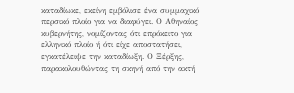καταδίωκε, εκείνη εμβόλισε ένα συμμαχικό περσικό πλοίο για να διαφύγει. Ο Αθηναίος κυβερνήτης, νομίζοντας ότι επρόκειτο για ελληνικό πλοίο ή ότι είχε αποστατήσει, εγκατέλειψε την καταδίωξη. Ο Ξέρξης, παρακολουθώντας τη σκηνή από την ακτή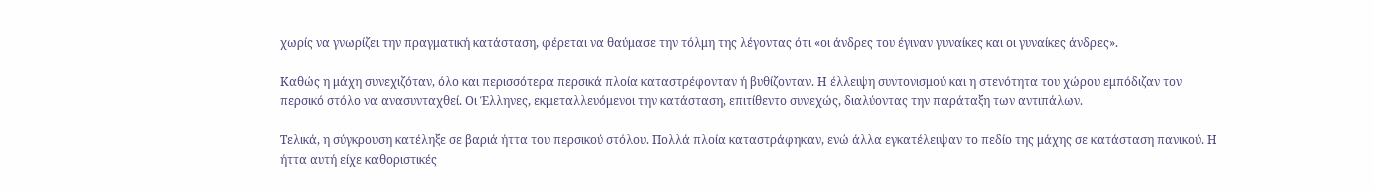χωρίς να γνωρίζει την πραγματική κατάσταση, φέρεται να θαύμασε την τόλμη της λέγοντας ότι «οι άνδρες του έγιναν γυναίκες και οι γυναίκες άνδρες».

Καθώς η μάχη συνεχιζόταν, όλο και περισσότερα περσικά πλοία καταστρέφονταν ή βυθίζονταν. Η έλλειψη συντονισμού και η στενότητα του χώρου εμπόδιζαν τον περσικό στόλο να ανασυνταχθεί. Οι Έλληνες, εκμεταλλευόμενοι την κατάσταση, επιτίθεντο συνεχώς, διαλύοντας την παράταξη των αντιπάλων.

Τελικά, η σύγκρουση κατέληξε σε βαριά ήττα του περσικού στόλου. Πολλά πλοία καταστράφηκαν, ενώ άλλα εγκατέλειψαν το πεδίο της μάχης σε κατάσταση πανικού. Η ήττα αυτή είχε καθοριστικές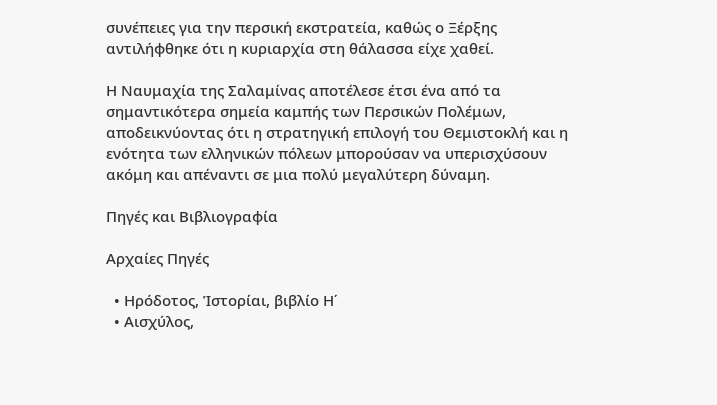συνέπειες για την περσική εκστρατεία, καθώς ο Ξέρξης αντιλήφθηκε ότι η κυριαρχία στη θάλασσα είχε χαθεί.

Η Ναυμαχία της Σαλαμίνας αποτέλεσε έτσι ένα από τα σημαντικότερα σημεία καμπής των Περσικών Πολέμων, αποδεικνύοντας ότι η στρατηγική επιλογή του Θεμιστοκλή και η ενότητα των ελληνικών πόλεων μπορούσαν να υπερισχύσουν ακόμη και απέναντι σε μια πολύ μεγαλύτερη δύναμη.

Πηγές και Βιβλιογραφία

Αρχαίες Πηγές

  • Ηρόδοτος, Ἱστορίαι, βιβλίο Η΄
  • Αισχύλος,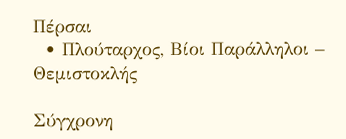Πέρσαι
  • Πλούταρχος, Βίοι Παράλληλοι – Θεμιστοκλής

Σύγχρονη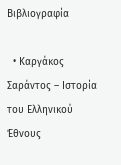Βιβλιογραφία

  • Καργάκος Σαράντος – Ιστορία του Ελληνικού Έθνους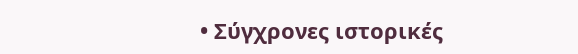• Σύγχρονες ιστορικές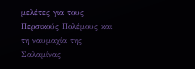μελέτες για τους Περσικούς Πολέμους και τη ναυμαχία της Σαλαμίνας